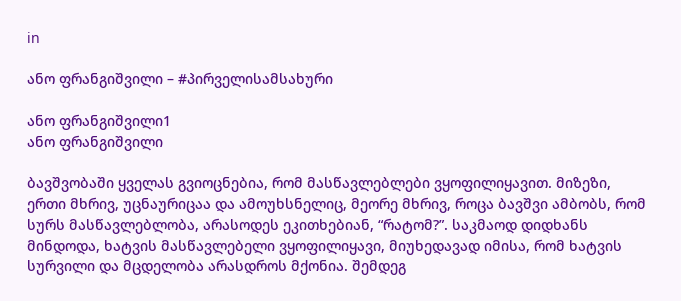in

ანო ფრანგიშვილი – #პირველისამსახური

ანო ფრანგიშვილი1
ანო ფრანგიშვილი

ბავშვობაში ყველას გვიოცნებია, რომ მასწავლებლები ვყოფილიყავით. მიზეზი, ერთი მხრივ, უცნაურიცაა და ამოუხსნელიც, მეორე მხრივ, როცა ბავშვი ამბობს, რომ სურს მასწავლებლობა, არასოდეს ეკითხებიან, “რატომ?”. საკმაოდ დიდხანს მინდოდა, ხატვის მასწავლებელი ვყოფილიყავი, მიუხედავად იმისა, რომ ხატვის სურვილი და მცდელობა არასდროს მქონია. შემდეგ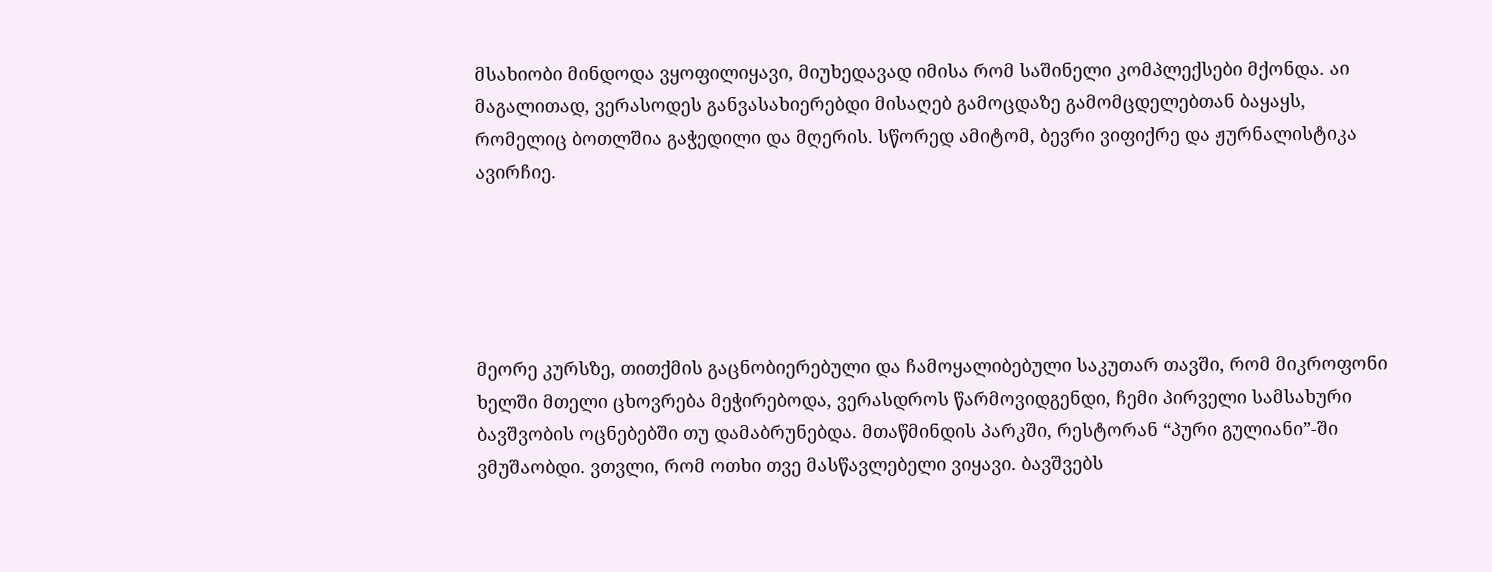მსახიობი მინდოდა ვყოფილიყავი, მიუხედავად იმისა რომ საშინელი კომპლექსები მქონდა. აი მაგალითად, ვერასოდეს განვასახიერებდი მისაღებ გამოცდაზე გამომცდელებთან ბაყაყს, რომელიც ბოთლშია გაჭედილი და მღერის. სწორედ ამიტომ, ბევრი ვიფიქრე და ჟურნალისტიკა ავირჩიე.





მეორე კურსზე, თითქმის გაცნობიერებული და ჩამოყალიბებული საკუთარ თავში, რომ მიკროფონი ხელში მთელი ცხოვრება მეჭირებოდა, ვერასდროს წარმოვიდგენდი, ჩემი პირველი სამსახური ბავშვობის ოცნებებში თუ დამაბრუნებდა. მთაწმინდის პარკში, რესტორან “პური გულიანი”-ში ვმუშაობდი. ვთვლი, რომ ოთხი თვე მასწავლებელი ვიყავი. ბავშვებს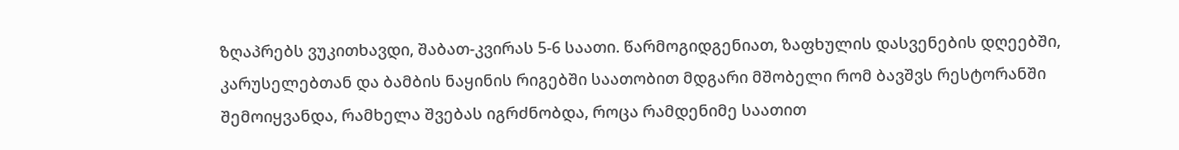ზღაპრებს ვუკითხავდი, შაბათ-კვირას 5-6 საათი. წარმოგიდგენიათ, ზაფხულის დასვენების დღეებში, კარუსელებთან და ბამბის ნაყინის რიგებში საათობით მდგარი მშობელი რომ ბავშვს რესტორანში შემოიყვანდა, რამხელა შვებას იგრძნობდა, როცა რამდენიმე საათით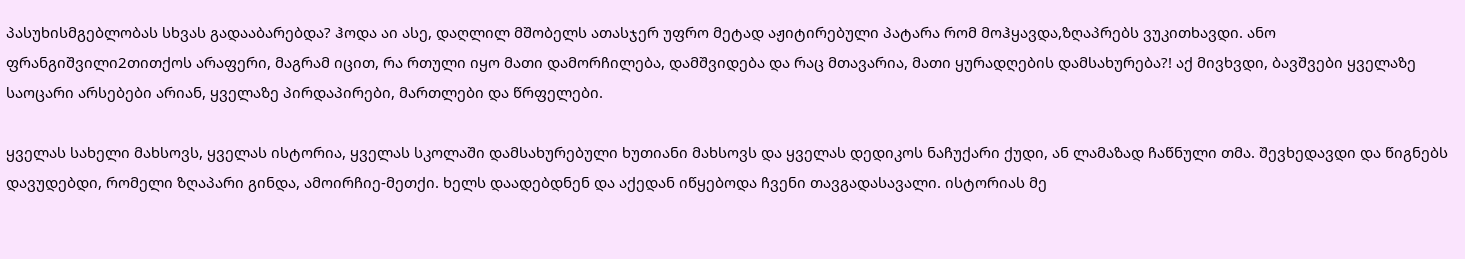პასუხისმგებლობას სხვას გადააბარებდა? ჰოდა აი ასე, დაღლილ მშობელს ათასჯერ უფრო მეტად აჟიტირებული პატარა რომ მოჰყავდა,ზღაპრებს ვუკითხავდი. ანო ფრანგიშვილი2თითქოს არაფერი, მაგრამ იცით, რა რთული იყო მათი დამორჩილება, დამშვიდება და რაც მთავარია, მათი ყურადღების დამსახურება?! აქ მივხვდი, ბავშვები ყველაზე საოცარი არსებები არიან, ყველაზე პირდაპირები, მართლები და წრფელები.

ყველას სახელი მახსოვს, ყველას ისტორია, ყველას სკოლაში დამსახურებული ხუთიანი მახსოვს და ყველას დედიკოს ნაჩუქარი ქუდი, ან ლამაზად ჩაწნული თმა. შევხედავდი და წიგნებს დავუდებდი, რომელი ზღაპარი გინდა, ამოირჩიე-მეთქი. ხელს დაადებდნენ და აქედან იწყებოდა ჩვენი თავგადასავალი. ისტორიას მე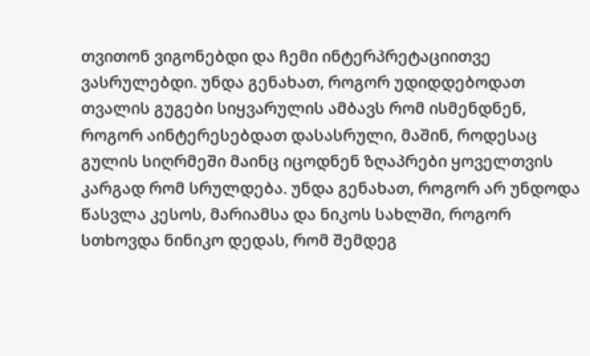თვითონ ვიგონებდი და ჩემი ინტერპრეტაციითვე ვასრულებდი. უნდა გენახათ, როგორ უდიდდებოდათ თვალის გუგები სიყვარულის ამბავს რომ ისმენდნენ, როგორ აინტერესებდათ დასასრული, მაშინ, როდესაც გულის სიღრმეში მაინც იცოდნენ ზღაპრები ყოველთვის კარგად რომ სრულდება. უნდა გენახათ, როგორ არ უნდოდა წასვლა კესოს, მარიამსა და ნიკოს სახლში, როგორ სთხოვდა ნინიკო დედას, რომ შემდეგ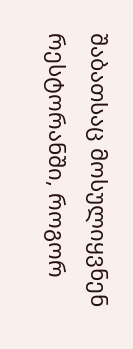შაბათსაც მოსულიყვნენ რესტორანში, როგორ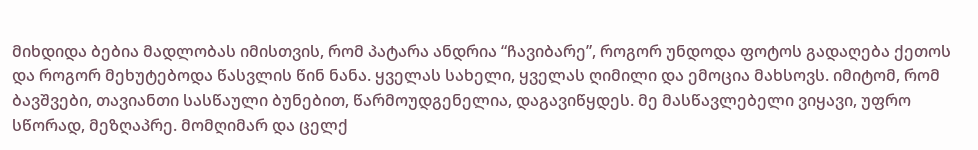მიხდიდა ბებია მადლობას იმისთვის, რომ პატარა ანდრია “ჩავიბარე”, როგორ უნდოდა ფოტოს გადაღება ქეთოს და როგორ მეხუტებოდა წასვლის წინ ნანა. ყველას სახელი, ყველას ღიმილი და ემოცია მახსოვს. იმიტომ, რომ ბავშვები, თავიანთი სასწაული ბუნებით, წარმოუდგენელია, დაგავიწყდეს. მე მასწავლებელი ვიყავი, უფრო სწორად, მეზღაპრე. მომღიმარ და ცელქ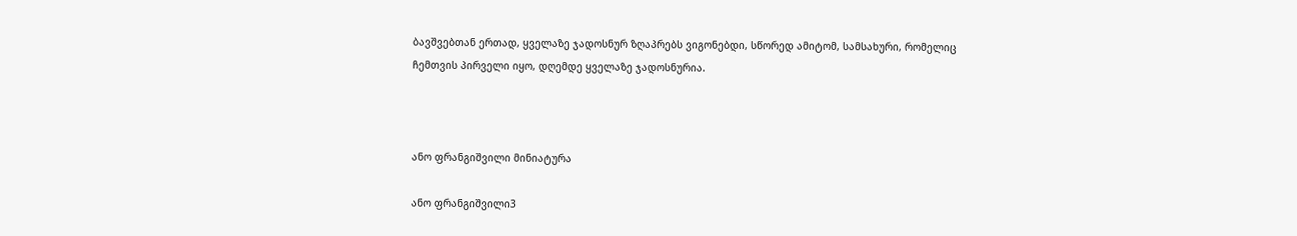ბავშვებთან ერთად, ყველაზე ჯადოსნურ ზღაპრებს ვიგონებდი, სწორედ ამიტომ, სამსახური, რომელიც ჩემთვის პირველი იყო, დღემდე ყველაზე ჯადოსნურია.



ანო ფრანგიშვილი მინიატურა

ანო ფრანგიშვილი3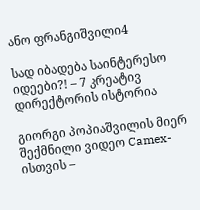ანო ფრანგიშვილი4

სად იბადება საინტერესო იდეები?! – 7 კრეატივ დირექტორის ისტორია

გიორგი პოპიაშვილის მიერ შექმნილი ვიდეო Camex-ისთვის –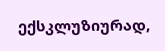ექსკლუზიურად,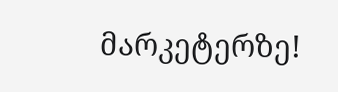მარკეტერზე!